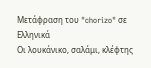Μετάφραση του "chorizo" σε Ελληνικά
Οι λουκάνικο, σαλάμι, κλέφτης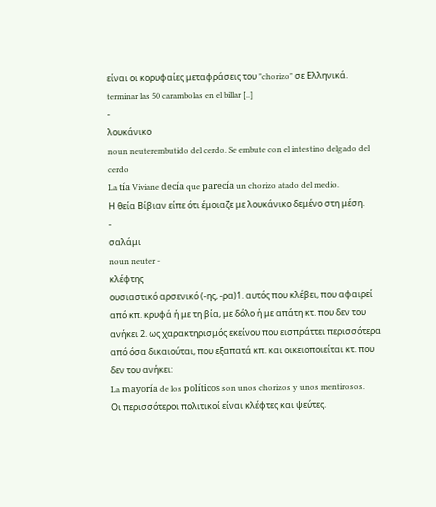είναι οι κορυφαίες μεταφράσεις του "chorizo" σε Ελληνικά.
terminar las 50 carambolas en el billar [..]
-
λουκάνικο
noun neuterembutido del cerdo. Se embute con el intestino delgado del cerdo
La tía Viviane decía que parecía un chorizo atado del medio.
Η θεία Βίβιαν είπε ότι έμοιαζε με λουκάνικο δεμένο στη μέση.
-
σαλάμι
noun neuter -
κλέφτης
ουσιαστικό αρσενικό (-ης, -ρα)1. αυτός που κλέβει, που αφαιρεί από κπ. κρυφά ή με τη βία, με δόλο ή με απάτη κτ. που δεν του ανήκει 2. ως χαρακτηρισμός εκείνου που εισπράττει περισσότερα από όσα δικαιούται, που εξαπατά κπ. και οικειοποιείται κτ. που δεν του ανήκει:
La mayoría de los políticos son unos chorizos y unos mentirosos.
Οι περισσότεροι πολιτικοί είναι κλέφτες και ψεύτες.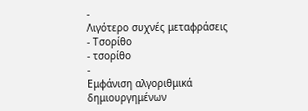-
Λιγότερο συχνές μεταφράσεις
- Τσορίθο
- τσορίθο
-
Εμφάνιση αλγοριθμικά δημιουργημένων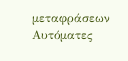μεταφράσεων
Αυτόματες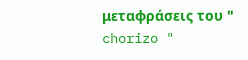μεταφράσεις του " chorizo "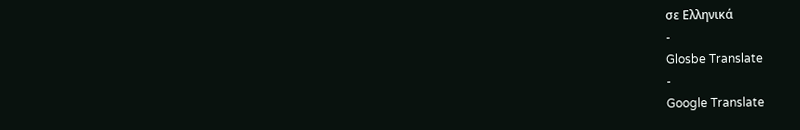σε Ελληνικά
-
Glosbe Translate
-
Google Translate